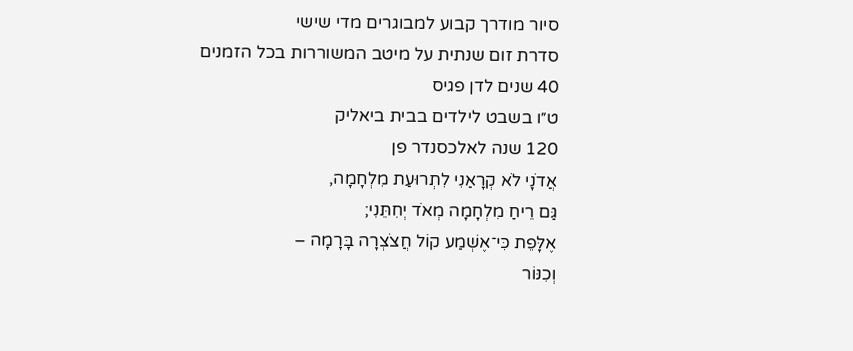סיור מודרך קבוע למבוגרים מדי שישי
סדרת זום שנתית על מיטב המשוררות בכל הזמנים
40 שנים לדן פגיס
ט״ו בשבט לילדים בבית ביאליק
120 שנה לאלכסנדר פן
אֲדֹנָי לֹא קְרָאַנִי לִתְרוּעַת מִלְחָמָה,
גַּם רֵיחַ מִלְחָמָה מְאֹד יְחִתֵּנִי;
אֶלָּפֵת כִּי־אֶשְׁמַע קוֹל חֲצֹצְרָה בָּרָמָה –
וְכִנּוֹר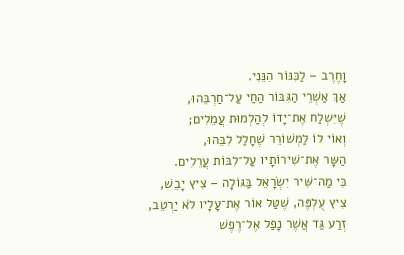וָחֶרֶב – לַכִּנּוֹר הִנֵּנִי.
אַךְ אַשְׁרֵי הַגִּבּוֹר הַחַי עַל־חַרְבֵּהוּ,
שֶׁיִּשְלַח אֶת־יָדוֹ לְהַלְמוּת עֲמֵלִים;
וְאוֹי לוֹ לַמְשׁוֹרֵר שֶׁחָלַל לִבֵּהוּ,
הַשָּר אֶת־שִׁירוֹתָיו עַל־לִבּוֹת עֲרֵלִים.
כִּי מַה־שִּׁיר יִשְׂרָאֵל בַּגּוֹלָה – צִיץ יָבֵשׁ,
צִיץ עֻלְפֶּה, שֶׁטַּל אוֹר אֶת־עָלָיו לֹא יַרְטֵב,
זְרַע גַּד אֲשֶׁר נָפַל אֶל־רֶפֶשׁ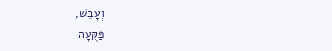וְעָבֵשׁ,
פַּקֻּעָה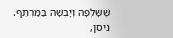שֶׁשָּׁלְפָה וְיָבְשָׁה בַּמַּרְתֵּף.
ניסן,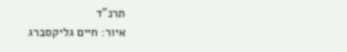תרנ"ד
איור: חיים גליקסברג